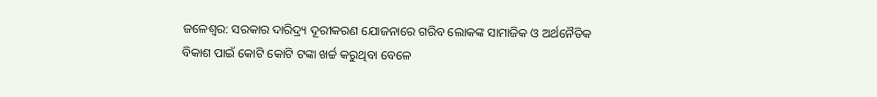ଜଳେଶ୍ବର: ସରକାର ଦାରିଦ୍ର୍ୟ ଦୂରୀକରଣ ଯୋଜନାରେ ଗରିବ ଲୋକଙ୍କ ସାମାଜିକ ଓ ଅର୍ଥନୈତିକ ବିକାଶ ପାଇଁ କୋଟି କୋଟି ଟଙ୍କା ଖର୍ଚ୍ଚ କରୁଥିବା ବେଳେ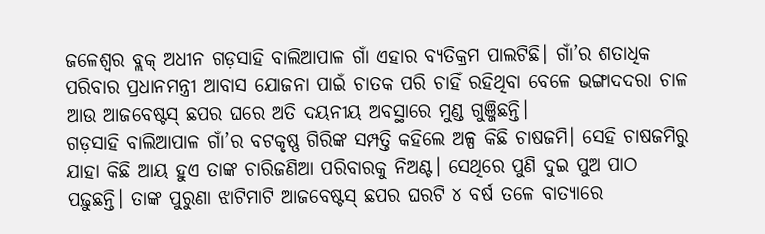ଜଳେଶ୍ବର ବ୍ଲକ୍ ଅଧୀନ ଗଡ଼ସାହି ବାଲିଆପାଳ ଗାଁ ଏହାର ବ୍ୟତିକ୍ରମ ପାଲଟିଛି। ଗାଁ’ର ଶତାଧିକ ପରିବାର ପ୍ରଧାନମନ୍ତ୍ରୀ ଆବାସ ଯୋଜନା ପାଇଁ ଚାତକ ପରି ଚାହିଁ ରହିଥିବା ବେଳେ ଭଙ୍ଗାଦଦରା ଚାଳ ଆଉ ଆଜବେଷ୍ଟସ୍ ଛପର ଘରେ ଅତି ଦୟନୀୟ ଅବସ୍ଥାରେ ମୁଣ୍ଡ ଗୁଞ୍ଜିଛନ୍ତି।
ଗଡ଼ସାହି ବାଲିଆପାଳ ଗାଁ’ର ବଟକୃଷ୍ଣ ଗିରିଙ୍କ ସମ୍ପତ୍ତି କହିଲେ ଅଳ୍ପ କିଛି ଚାଷଜମି। ସେହି ଚାଷଜମିରୁ ଯାହା କିଛି ଆୟ ହୁଏ ତାଙ୍କ ଚାରିଜଣିଆ ପରିବାରକୁ ନିଅଣ୍ଟ। ସେଥିରେ ପୁଣି ଦୁଇ ପୁଅ ପାଠ ପଢ଼ୁଛନ୍ତି। ତାଙ୍କ ପୁରୁଣା ଝାଟିମାଟି ଆଜବେଷ୍ଟସ୍ ଛପର ଘରଟି ୪ ବର୍ଷ ତଳେ ବାତ୍ୟାରେ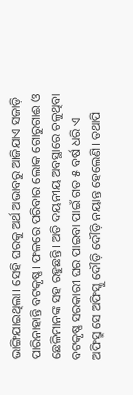ଭାଙ୍ଗିଯାଇଥିଲା। ସେହି ଘରକୁ ଅର୍ଥ ଅଭାବରୁ ଆଜିଯାଏ ସଜାଡ଼ି ପାରିନାହାନ୍ତି ବଟକୃଷ୍ଣ। ଫଳରେ ପରିବାର ଲୋକ ଗୋରୁଗାଈ ଓ ଛେଳିମାନଙ୍କ ସହ ରହୁଛନ୍ତି। ଅତି ଦୟନୀୟ ଅବସ୍ଥାରେ ଚଳୁଥିବା ବଟକୃଷ୍ଣ ସରକାରୀ ଘର ପାଇବା ପାଇଁ ଗତ ୫ ବର୍ଷ ଧରି ଏ ଅଫିସ୍ରୁ ସେ ଅଫିସ୍କୁ ଦୌଡ଼ି ଦୌଡ଼ି ନୟାନ୍ତ ହେଲେଣି। ତଥାପି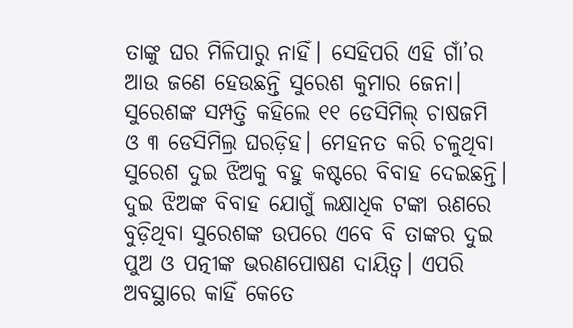ତାଙ୍କୁ ଘର ମିଳିପାରୁ ନାହିଁ। ସେହିପରି ଏହି ଗାଁ’ର ଆଉ ଜଣେ ହେଉଛନ୍ତି ସୁରେଶ କୁମାର ଜେନା। ସୁରେଶଙ୍କ ସମ୍ପତ୍ତି କହିଲେ ୧୧ ଡେସିମିଲ୍ ଚାଷଜମି ଓ ୩ ଡେସିମିଲ୍ର ଘରଡ଼ିହ। ମେହନତ କରି ଚଳୁଥିବା ସୁରେଶ ଦୁଇ ଝିଅକୁ ବହୁ କଷ୍ଟରେ ବିବାହ ଦେଇଛନ୍ତି। ଦୁଇ ଝିଅଙ୍କ ବିବାହ ଯୋଗୁଁ ଲକ୍ଷାଧିକ ଟଙ୍କା ଋଣରେ ବୁଡ଼ିଥିବା ସୁରେଶଙ୍କ ଉପରେ ଏବେ ବି ତାଙ୍କର ଦୁଇ ପୁଅ ଓ ପତ୍ନୀଙ୍କ ଭରଣପୋଷଣ ଦାୟିତ୍ବ। ଏପରି ଅବସ୍ଥାରେ କାହିଁ କେତେ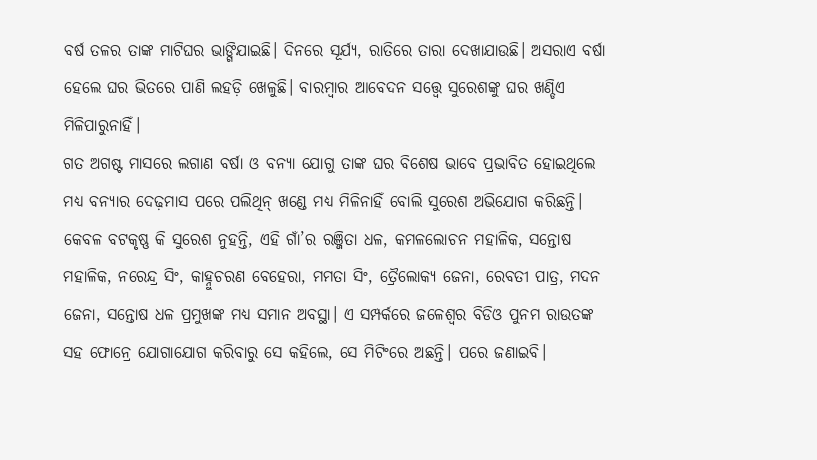ବର୍ଷ ତଳର ତାଙ୍କ ମାଟିଘର ଭାଙ୍ଗିଯାଇଛି। ଦିନରେ ସୂର୍ଯ୍ୟ, ରାତିରେ ତାରା ଦେଖାଯାଉଛି। ଅସରାଏ ବର୍ଷା ହେଲେ ଘର ଭିତରେ ପାଣି ଲହଡ଼ି ଖେଳୁଛି। ବାରମ୍ବାର ଆବେଦନ ସତ୍ତ୍ୱେ ସୁରେଶଙ୍କୁ ଘର ଖଣ୍ଡିଏ ମିଳିପାରୁନାହିଁ।
ଗତ ଅଗଷ୍ଟ ମାସରେ ଲଗାଣ ବର୍ଷା ଓ ବନ୍ୟା ଯୋଗୁ ତାଙ୍କ ଘର ବିଶେଷ ଭାବେ ପ୍ରଭାବିତ ହୋଇଥିଲେ ମଧ୍ୟ ବନ୍ୟାର ଦେଢ଼ମାସ ପରେ ପଲିଥିନ୍ ଖଣ୍ଡେ ମଧ୍ୟ ମିଳିନାହିଁ ବୋଲି ସୁରେଶ ଅଭିଯୋଗ କରିଛନ୍ତି। କେବଳ ବଟକୃଷ୍ଣ କି ସୁରେଶ ନୁହନ୍ତି, ଏହି ଗାଁ’ର ରଞ୍ଜିତା ଧଳ, କମଳଲୋଚନ ମହାଳିକ, ସନ୍ତୋଷ ମହାଳିକ, ନରେନ୍ଦ୍ର ସିଂ, କାହ୍ନୁଚରଣ ବେହେରା, ମମତା ସିଂ, ତ୍ରୈଲୋକ୍ୟ ଜେନା, ରେବତୀ ପାତ୍ର, ମଦନ ଜେନା, ସନ୍ତୋଷ ଧଳ ପ୍ରମୁଖଙ୍କ ମଧ୍ୟ ସମାନ ଅବସ୍ଥା। ଏ ସମ୍ପର୍କରେ ଜଳେଶ୍ବର ବିଡିଓ ପୁନମ ରାଉତଙ୍କ ସହ ଫୋନ୍ରେ ଯୋଗାଯୋଗ କରିବାରୁ ସେ କହିଲେ, ସେ ମିଟିଂରେ ଅଛନ୍ତି। ପରେ ଜଣାଇବି।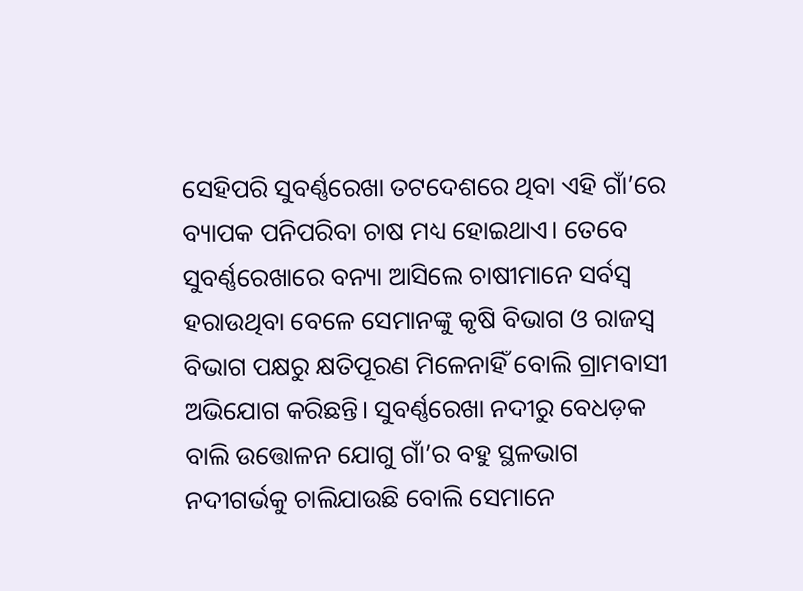ସେହିପରି ସୁବର୍ଣ୍ଣରେଖା ତଟଦେଶରେ ଥିବା ଏହି ଗାଁ’ରେ ବ୍ୟାପକ ପନିପରିବା ଚାଷ ମଧ୍ୟ ହୋଇଥାଏ। ତେବେ ସୁବର୍ଣ୍ଣରେଖାରେ ବନ୍ୟା ଆସିଲେ ଚାଷୀମାନେ ସର୍ବସ୍ବ ହରାଉଥିବା ବେଳେ ସେମାନଙ୍କୁ କୃଷି ବିଭାଗ ଓ ରାଜସ୍ବ ବିଭାଗ ପକ୍ଷରୁ କ୍ଷତିପୂରଣ ମିଳେନାହିଁ ବୋଲି ଗ୍ରାମବାସୀ ଅଭିଯୋଗ କରିଛନ୍ତି। ସୁବର୍ଣ୍ଣରେଖା ନଦୀରୁ ବେଧଡ଼କ ବାଲି ଉତ୍ତୋଳନ ଯୋଗୁ ଗାଁ’ର ବହୁ ସ୍ଥଳଭାଗ ନଦୀଗର୍ଭକୁ ଚାଲିଯାଉଛି ବୋଲି ସେମାନେ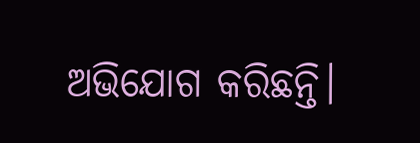ଅଭିଯୋଗ କରିଛନ୍ତି।